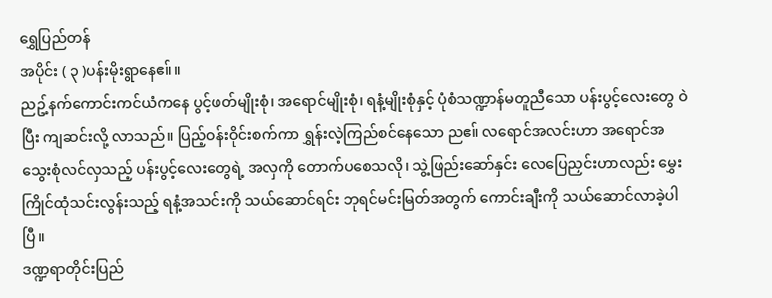ရွှေပြည်တန်
အပိုင်း ( ၃ )ပန်းမိုးရွာနေဧ။်။
ညဥ့်နက်ကောင်းကင်ယံကနေ ပွင့်ဖတ်မျိုးစုံ၊ အရောင်မျိုးစုံ၊ ရနံ့မျိုးစုံနှင့် ပုံစံသဏ္ဍာန်မတူညီသော ပန်းပွင့်လေးတွေ ဝဲပြီး ကျဆင်းလို့ လာသည်။ ပြည့်ဝန်းဝိုင်းစက်ကာ ရွှန်းလဲ့ကြည်စင်နေသော ညဧ။် လရောင်အလင်းဟာ အရောင်အသွေးစုံလင်လှသည့် ပန်းပွင့်လေးတွေရဲ့ အလှကို တောက်ပစေသလို၊ သွဲ့ဖြည်းဆော်နှင်း လေပြေညှင်းဟာလည်း မွှေးကြိုင်ထုံသင်းလွန်းသည့် ရနံ့အသင်းကို သယ်ဆောင်ရင်း ဘုရင်မင်းမြတ်အတွက် ကောင်းချီးကို သယ်ဆောင်လာခဲ့ပါပြီ။
ဒဏ္ဍရာတိုင်းပြည်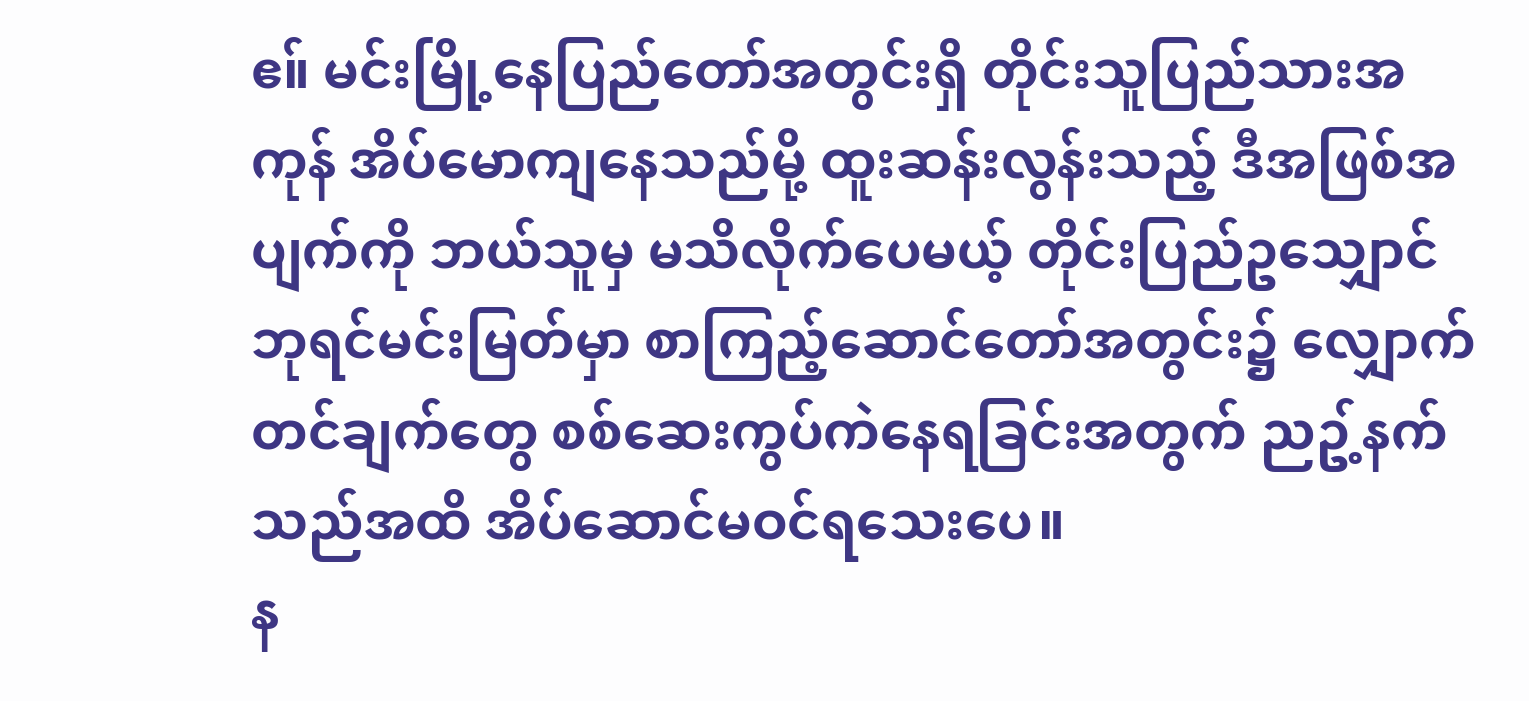ဧ။် မင်းမြို့နေပြည်တော်အတွင်းရှိ တိုင်းသူပြည်သားအကုန် အိပ်မောကျနေသည်မို့ ထူးဆန်းလွန်းသည့် ဒီအဖြစ်အပျက်ကို ဘယ်သူမှ မသိလိုက်ပေမယ့် တိုင်းပြည်ဥသျှောင် ဘုရင်မင်းမြတ်မှာ စာကြည့်ဆောင်တော်အတွင်း၌ လျှောက်တင်ချက်တွေ စစ်ဆေးကွပ်ကဲနေရခြင်းအတွက် ညဥ့်နက်သည်အထိ အိပ်ဆောင်မဝင်ရသေးပေ။
န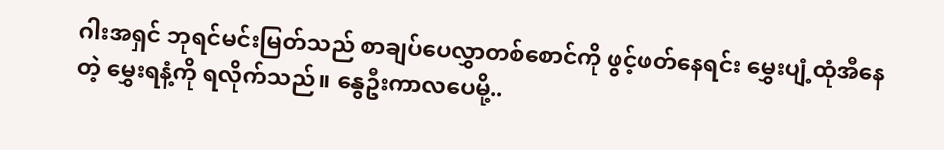ဂါးအရှင် ဘုရင်မင်းမြတ်သည် စာချပ်ပေလွှာတစ်စောင်ကို ဖွင့်ဖတ်နေရင်း မွှေးပျံ့ထုံအီနေတဲ့ မွှေးရနံ့ကို ရလိုက်သည်။ နွေဦးကာလပေမို့..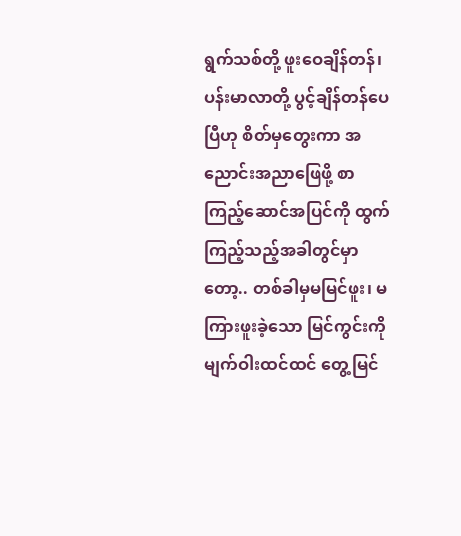ရွက်သစ်တို့ ဖူးဝေချိန်တန်၊ ပန်းမာလာတို့ ပွင့်ချိန်တန်ပေပြီဟု စိတ်မှတွေးကာ အညောင်းအညာဖြေဖို့ စာကြည့်ဆောင်အပြင်ကို ထွက်ကြည့်သည့်အခါတွင်မှာတော့.. တစ်ခါမှမမြင်ဖူး၊ မကြားဖူးခဲ့သော မြင်ကွင်းကို မျက်ဝါးထင်ထင် တွေ့မြင်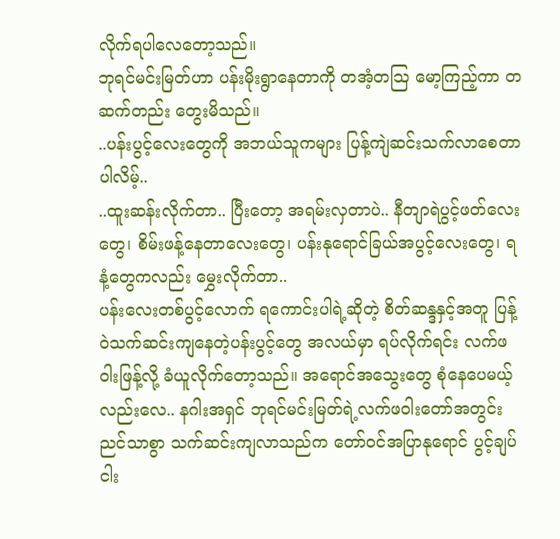လိုက်ရပါလေတော့သည်။
ဘုရင်မင်းမြတ်ဟာ ပန်းမိုးရွာနေတာကို တအံ့တသြ မော့ကြည့်ကာ တဆက်တည်း တွေးမိသည်။
..ပန်းပွင့်လေးတွေကို အဘယ်သူကများ ပြန့်ကျဲဆင်းသက်လာစေတာပါလိမ့်..
..ထူးဆန်းလိုက်တာ.. ပြီးတော့ အရမ်းလှတာပဲ.. နီတျာရဲပွင့်ဖတ်လေးတွေ၊ စိမ်းဖန့်နေတာလေးတွေ၊ ပန်းနုရောင်ခြယ်အပွင့်လေးတွေ၊ ရနံ့တွေကလည်း မွှေးလိုက်တာ..
ပန်းလေးတစ်ပွင့်လောက် ရကောင်းပါရဲ့ဆိုတဲ့ စိတ်ဆန္ဒနှင့်အတူ ပြန့်ဝဲသက်ဆင်းကျနေတဲ့ပန်းပွင့်တွေ အလယ်မှာ ရပ်လိုက်ရင်း လက်ဖဝါးဖြန့်လို့ ခံယူလိုက်တော့သည်။ အရောင်အသွေးတွေ စုံနေပေမယ့်လည်းလေ.. နဂါးအရှင် ဘုရင်မင်းမြတ်ရဲ့လက်ဖဝါးတော်အတွင်း ညင်သာစွာ သက်ဆင်းကျလာသည်က တော်ဝင်အပြာနုရောင် ပွင့်ချပ်ငါး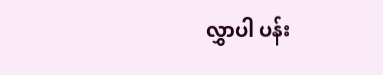လွှာပါ ပန်း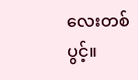လေးတစ်ပွင့်။